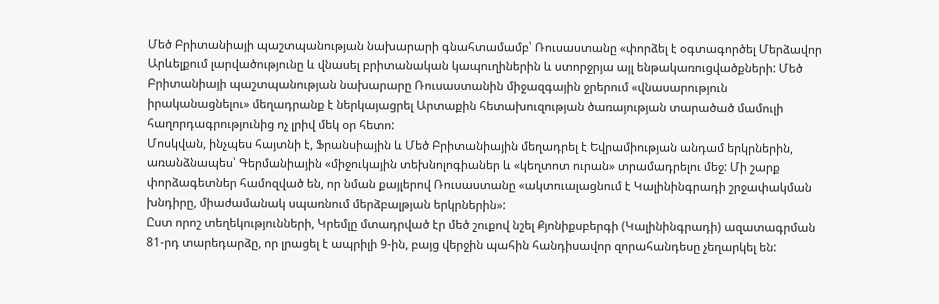Մեծ Բրիտանիայի պաշտպանության նախարարի գնահտամամբ՝ Ռուսաստանը «փորձել է օգտագործել Մերձավոր Արևելքում լարվածությունը և վնասել բրիտանական կապուղիներին և ստորջրյա այլ ենթակառուցվածքների: Մեծ Բրիտանիայի պաշտպանության նախարարը Ռուսաստանին միջազգային ջրերում «վնասարություն իրականացնելու» մեղադրանք է ներկայացրել Արտաքին հետախուզության ծառայության տարածած մամուլի հաղորդագրությունից ոչ լրիվ մեկ օր հետո:
Մոսկվան, ինչպես հայտնի է, Ֆրանսիային և Մեծ Բրիտանիային մեղադրել է Եվրամիության անդամ երկրներին, առանձնապես՝ Գերմանիային «միջուկային տեխնոլոգիաներ և «կեղտոտ ուրան» տրամադրելու մեջ: Մի շարք փորձագետներ համոզված են, որ նման քայլերով Ռուսաստանը «ակտուալացնում է Կալինինգրադի շրջափակման խնդիրը, միաժամանակ սպառնում մերձբալթյան երկրներին»:
Ըստ որոշ տեղեկությունների, Կրեմլը մտադրված էր մեծ շուքով նշել Քյոնիքսբերգի (Կալինինգրադի) ազատագրման 81-րդ տարեդարձը, որ լրացել է ապրիլի 9-ին, բայց վերջին պահին հանդիսավոր զորահանդեսը չեղարկել են: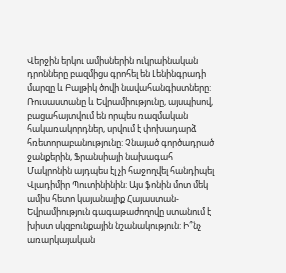Վերջին երկու ամիսներին ուկրաինական դրոնները բազմիցս գրոհել են Լենինգրադի մարզը և Բալթիկ ծովի նավահանգիստները:
Ռուսաստանը և Եվրամիությունը, այսպիսով, բացահայտվում են որպես ռազմական հակառակորդներ, սրվում է փոխադարձ հռետորաբանությունը: Չնայած գործադրած ջանքերին, Ֆրանսիայի նախագահ Մակրոնին այդպես էլ չի հաջողվել հանդիպել Վլադիմիր Պուտինինին: Այս ֆոնին մոտ մեկ ամիս հետո կայանալիք Հայաստան-Եվրամիություն գագաթաժողովը ստանում է խիստ սկզբունքային նշանակություն: Ի՞նչ առարկայական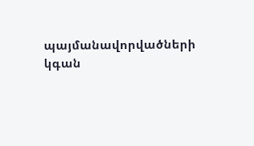պայմանավորվածների կգան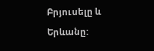Բրյուսելը և Երևանը: